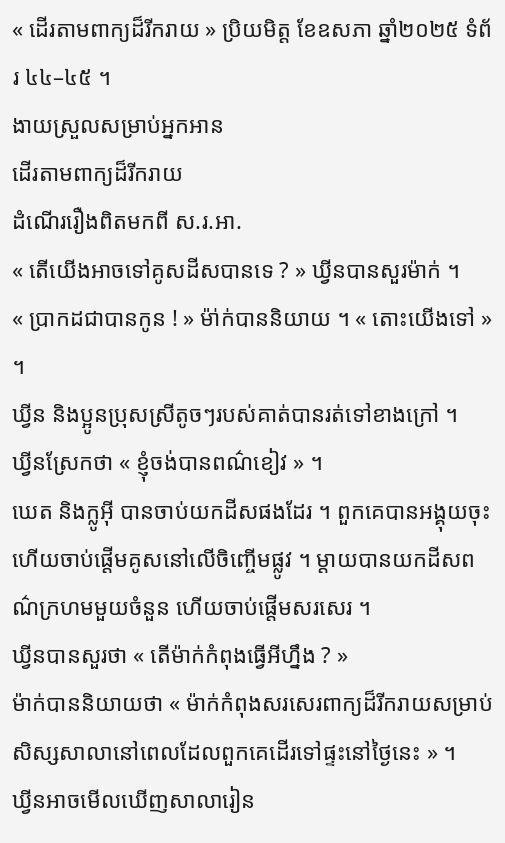« ដើរតាមពាក្យដ៏រីករាយ » ប្រិយមិត្ត ខែឧសភា ឆ្នាំ២០២៥ ទំព័រ ៤៤–៤៥ ។
ងាយស្រួលសម្រាប់អ្នកអាន
ដើរតាមពាក្យដ៏រីករាយ
ដំណើររឿងពិតមកពី ស.រ.អា.
« តើយើងអាចទៅគូសដីសបានទេ ? » ឃ្វីនបានសួរម៉ាក់ ។
« ប្រាកដជាបានកូន ! » ម៉ា់ក់បាននិយាយ ។ « តោះយើងទៅ » ។
ឃ្វីន និងប្អូនប្រុសស្រីតូចៗរបស់គាត់បានរត់ទៅខាងក្រៅ ។
ឃ្វីនស្រែកថា « ខ្ញុំចង់បានពណ៌ខៀវ » ។
ឃេត និងក្លូអ៊ី បានចាប់យកដីសផងដែរ ។ ពួកគេបានអង្គុយចុះ ហើយចាប់ផ្តើមគូសនៅលើចិញ្ចើមផ្លូវ ។ ម្តាយបានយកដីសពណ៌ក្រហមមួយចំនួន ហើយចាប់ផ្តើមសរសេរ ។
ឃ្វីនបានសួរថា « តើម៉ាក់កំពុងធ្វើអីហ្នឹង ? »
ម៉ាក់បាននិយាយថា « ម៉ាក់កំពុងសរសេរពាក្យដ៏រីករាយសម្រាប់សិស្សសាលានៅពេលដែលពួកគេដើរទៅផ្ទះនៅថ្ងៃនេះ » ។
ឃ្វីនអាចមើលឃើញសាលារៀន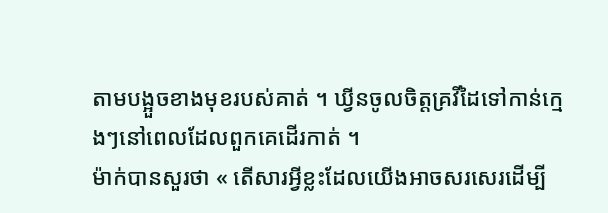តាមបង្អួចខាងមុខរបស់គាត់ ។ ឃ្វីនចូលចិត្តគ្រវីដៃទៅកាន់ក្មេងៗនៅពេលដែលពួកគេដើរកាត់ ។
ម៉ាក់បានសួរថា « តើសារអ្វីខ្លះដែលយើងអាចសរសេរដើម្បី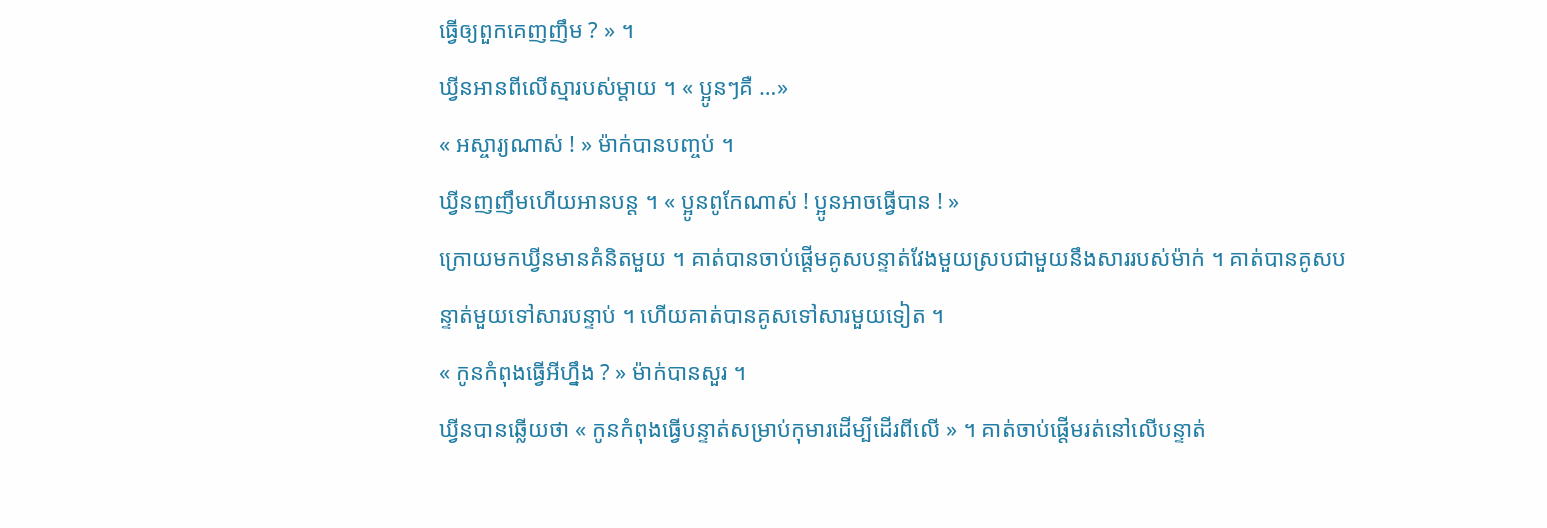ធ្វើឲ្យពួកគេញញឹម ? » ។
ឃ្វីនអានពីលើស្មារបស់ម្តាយ ។ « ប្អូនៗគឺ …»
« អស្ចារ្យណាស់ ! » ម៉ាក់បានបញ្ចប់ ។
ឃ្វីនញញឹមហើយអានបន្ត ។ « ប្អូនពូកែណាស់ ! ប្អូនអាចធ្វើបាន ! »
ក្រោយមកឃ្វីនមានគំនិតមួយ ។ គាត់បានចាប់ផ្តើមគូសបន្ទាត់វែងមួយស្របជាមួយនឹងសាររបស់ម៉ាក់ ។ គាត់បានគូសបន្ទាត់មួយទៅសារបន្ទាប់ ។ ហើយគាត់បានគូសទៅសារមួយទៀត ។
« កូនកំពុងធ្វើអីហ្នឹង ? » ម៉ាក់បានសួរ ។
ឃ្វីនបានឆ្លើយថា « កូនកំពុងធ្វើបន្ទាត់សម្រាប់កុមារដើម្បីដើរពីលើ » ។ គាត់ចាប់ផ្តើមរត់នៅលើបន្ទាត់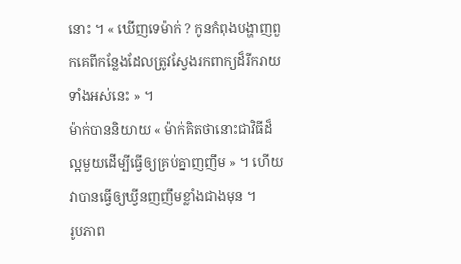នោះ ។ « ឃើញទេម៉ាក់ ? កូនកំពុងបង្ហាញពួកគេពីកន្លែងដែលត្រូវស្វែងរកពាក្យដ៏រីករាយទាំងអស់នេះ » ។
ម៉ាក់បាននិយាយ « ម៉ាក់គិតថានោះជាវិធីដ៏ល្អមួយដើម្បីធ្វើឲ្យគ្រប់គ្នាញញឹម » ។ ហើយវាបានធ្វើឲ្យឃ្វីនញញឹមខ្លាំងជាងមុន ។
រូបភាព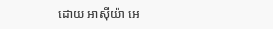ដោយ អាស៊ីយ៉ា អេ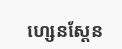ហ្សេនស្ដែន